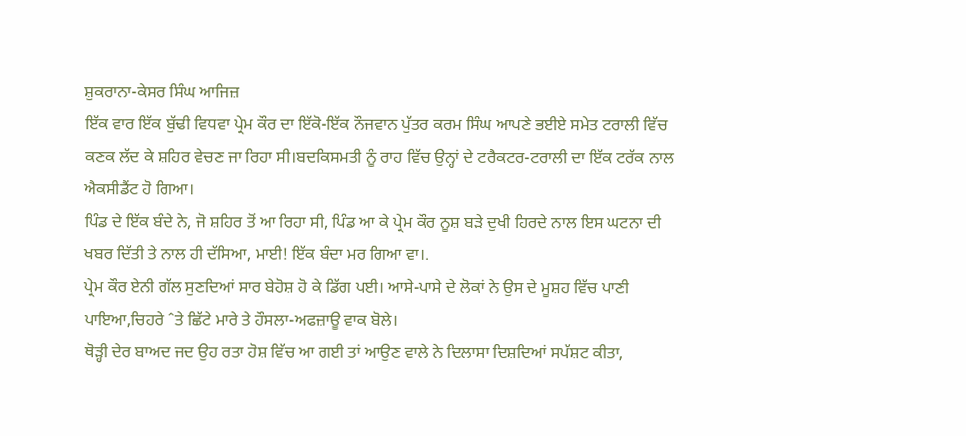ਸ਼ੁਕਰਾਨਾ-ਕੇਸਰ ਸਿੰਘ ਆਜਿਜ਼
ਇੱਕ ਵਾਰ ਇੱਕ ਬੁੱਢੀ ਵਿਧਵਾ ਪ੍ਰੇਮ ਕੌਰ ਦਾ ਇੱਕੋ-ਇੱਕ ਨੌਜਵਾਨ ਪੁੱਤਰ ਕਰਮ ਸਿੰਘ ਆਪਣੇ ਭਈਏ ਸਮੇਤ ਟਰਾਲੀ ਵਿੱਚ ਕਣਕ ਲੱਦ ਕੇ ਸ਼ਹਿਰ ਵੇਚਣ ਜਾ ਰਿਹਾ ਸੀ।ਬਦਕਿਸਮਤੀ ਨੂੰ ਰਾਹ ਵਿੱਚ ਉਨ੍ਹਾਂ ਦੇ ਟਰੈਕਟਰ-ਟਰਾਲੀ ਦਾ ਇੱਕ ਟਰੱਕ ਨਾਲ ਐਕਸੀਡੈਂਟ ਹੋ ਗਿਆ।
ਪਿੰਡ ਦੇ ਇੱਕ ਬੰਦੇ ਨੇ, ਜੋ ਸ਼ਹਿਰ ਤੋਂ ਆ ਰਿਹਾ ਸੀ, ਪਿੰਡ ਆ ਕੇ ਪ੍ਰੇਮ ਕੌਰ ਨੂਸ਼ ਬੜੇ ਦੁਖੀ ਹਿਰਦੇ ਨਾਲ ਇਸ ਘਟਨਾ ਦੀ ਖਬਰ ਦਿੱਤੀ ਤੇ ਨਾਲ ਹੀ ਦੱਸਿਆ, ਮਾਈ! ਇੱਕ ਬੰਦਾ ਮਰ ਗਿਆ ਵਾ।.
ਪ੍ਰੇਮ ਕੌਰ ਏਨੀ ਗੱਲ ਸੁਣਦਿਆਂ ਸਾਰ ਬੇਹੋਸ਼ ਹੋ ਕੇ ਡਿੱਗ ਪਈ। ਆਸੇ-ਪਾਸੇ ਦੇ ਲੋਕਾਂ ਨੇ ਉਸ ਦੇ ਮੂਸ਼ਹ ਵਿੱਚ ਪਾਣੀ ਪਾਇਆ,ਚਿਹਰੇ ˆਤੇ ਛਿੱਟੇ ਮਾਰੇ ਤੇ ਹੌਸਲਾ-ਅਫਜ਼ਾਊ ਵਾਕ ਬੋਲੇ।
ਥੋੜ੍ਹੀ ਦੇਰ ਬਾਅਦ ਜਦ ਉਹ ਰਤਾ ਹੋਸ਼ ਵਿੱਚ ਆ ਗਈ ਤਾਂ ਆਉਣ ਵਾਲੇ ਨੇ ਦਿਲਾਸਾ ਦਿਸ਼ਦਿਆਂ ਸਪੱਸ਼ਟ ਕੀਤਾ,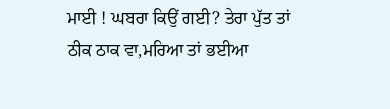ਮਾਈ ! ਘਬਰਾ ਕਿਉਂ ਗਈ? ਤੇਰਾ ਪੁੱਤ ਤਾਂ ਠੀਕ ਠਾਕ ਵਾ,ਮਰਿਆ ਤਾਂ ਭਈਆ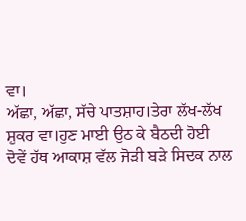ਵਾ।
ਅੱਛਾ, ਅੱਛਾ, ਸੱਚੇ ਪਾਤਸ਼ਾਹ।ਤੇਰਾ ਲੱਖ-ਲੱਖ ਸ਼ੁਕਰ ਵਾ।ਹੁਣ ਮਾਈ ਉਠ ਕੇ ਬੈਠਦੀ ਹੋਈ ਦੋਵੇਂ ਹੱਥ ਆਕਾਸ਼ ਵੱਲ ਜੋੜੀ ਬੜੇ ਸਿਦਕ ਨਾਲ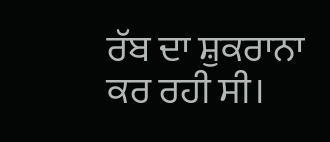ਰੱਬ ਦਾ ਸ਼ੁਕਰਾਨਾ ਕਰ ਰਹੀ ਸੀ।